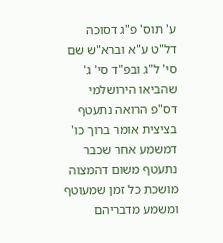ע' תוס' פ"ג דסוכה דל"ט ע"א וברא"ש שם סי' ל"ג ובפ"ד סי' ג' שהביאו הירושלמי דס"פ הרואה נתעטף בציצית אומר ברוך כו' דמשמע אחר שכבר נתעטף משום דהמצוה מושכת כל זמן שמעוטף ומשמע מדבריהם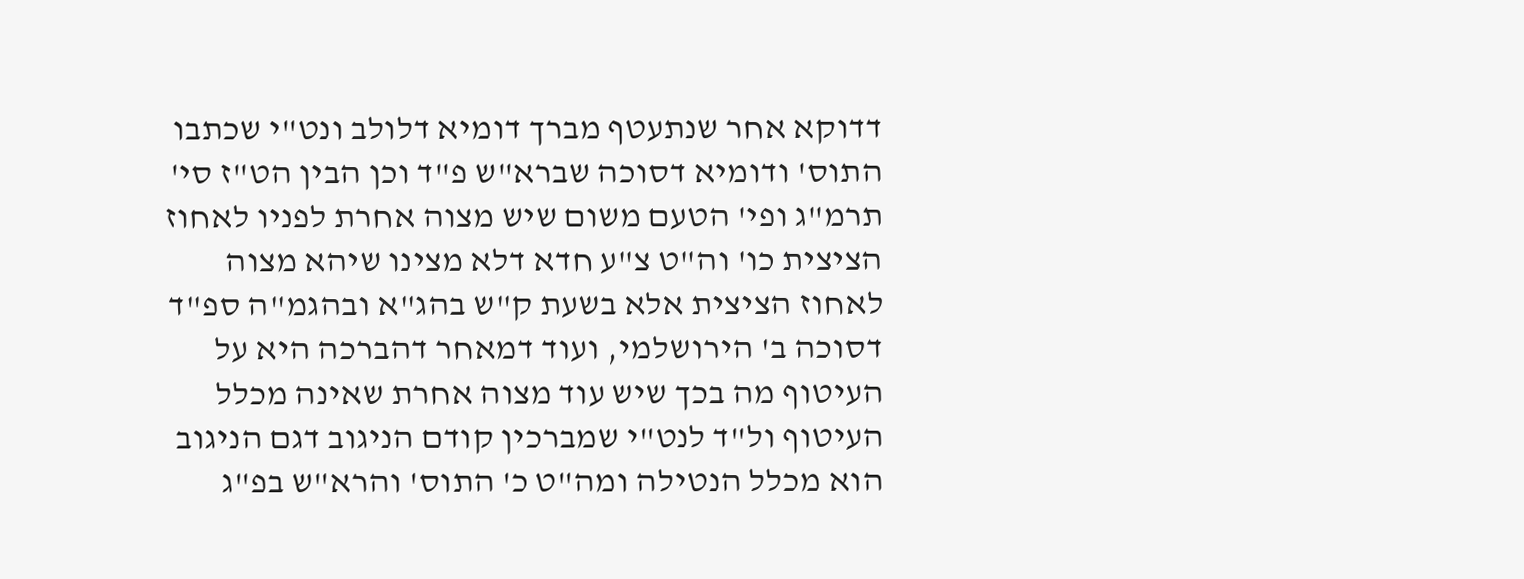דדוקא אחר שנתעטף מברך דומיא דלולב ונט"י שכתבו התוס' ודומיא דסוכה שברא"ש פ"ד וכן הבין הט"ז סי' תרמ"ג ופי' הטעם משום שיש מצוה אחרת לפניו לאחוז הציצית כו' וה"ט צ"ע חדא דלא מצינו שיהא מצוה לאחוז הציצית אלא בשעת ק"ש בהג"א ובהגמ"ה ספ"ד דסוכה ב' הירושלמי, ועוד דמאחר דהברכה היא על העיטוף מה בכך שיש עוד מצוה אחרת שאינה מכלל העיטוף ול"ד לנט"י שמברכין קודם הניגוב דגם הניגוב הוא מכלל הנטילה ומה"ט כ' התוס' והרא"ש בפ"ג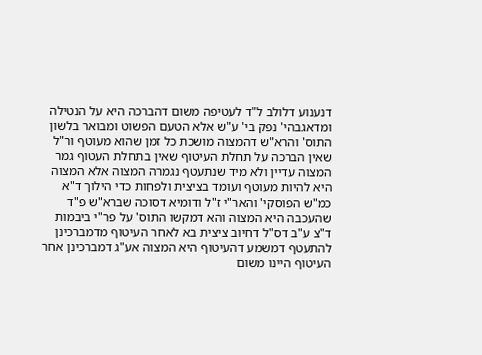דנענוע דלולב ל"ד לעטיפה משום דהברכה היא על הנטילה ומדאגבהי' נפק בי' ע"ש אלא הטעם הפשוט ומבואר בלשון התוס' והרא"ש דהמצוה מושכת כל זמן שהוא מעוטף ור"ל שאין הברכה על תחלת העיטוף שאין בתחלת העטוף גמר המצוה עדיין ולא מיד שנתעטף נגמרה המצוה אלא המצוה היא להיות מעוטף ועומד בציצית ולפחות כדי הילוך ד"א כמ"ש הפוסקי' והאר"י ז"ל ודומיא דסוכה שברא"ש פ"ד שהעכבה היא המצוה והא דמקשו התוס' על פר"י ביבמות ד"צ ע"ב דס"ל דחיוב ציצית בא לאחר העיטוף מדמברכינן להתעטף דמשמע דהעיטוף היא המצוה אע"ג דמברכינן אחר העיטוף היינו משום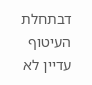דבתחלת העיטוף עדיין לא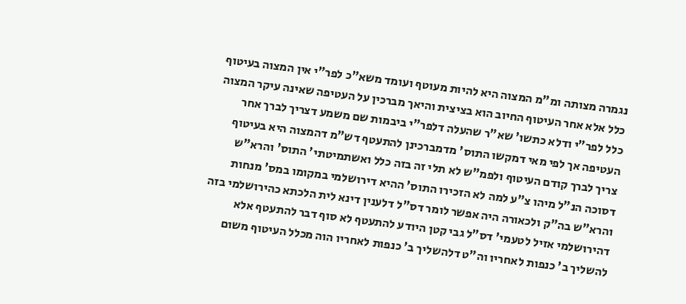נגמרה מצותה ומ"מ המצוה היא להיות מעוטף ועומד משא"כ לפר"י אין המצוה בעיטוף כלל אלא אחר העיטוף החיוב הוא בציצית והיאך מברכין על העטיפה שאינה עיקר המצוה כלל לפר"י ודלא כתשו' שא"ר שהעלה דלפר"י ביבמות שם משמע דצריך לברך אחר העטיפה אך לפי מאי דמקשו התוס' מדמברכינן להתעטף דש"מ דהמצוה היא בעיטוף צריך לברך קודם העיטוף ולפמ"ש לא תלי זה בזה כלל ואשתמיטתי' התוס' והרא"ש דסוכה הנ"ל מיהו צ"ע למה לא הזכירו התוס' ההיא דירושלמי במקומו במס' מנחות והרא"ש בה"ק ולכאורה היה אפשר לומר דס"ל דלענין דינא לית הלכתא כהירושלמי בזה דהירושלמי אזיל לטעמי' דס"ל גבי קטן היודע להתעטף לא סוף דבר להתעטף אלא להשליך ב' כנפות לאחריו וה"ט דלהשליך ב' כנפות לאחריו הוה מכלל העיטוף משום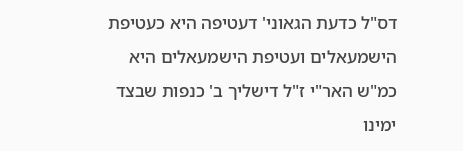דס"ל כדעת הגאוני' דעטיפה היא כעטיפת הישמעאלים ועטיפת הישמעאלים היא כמ"ש האר"י ז"ל דישליך ב' כנפות שבצד ימינו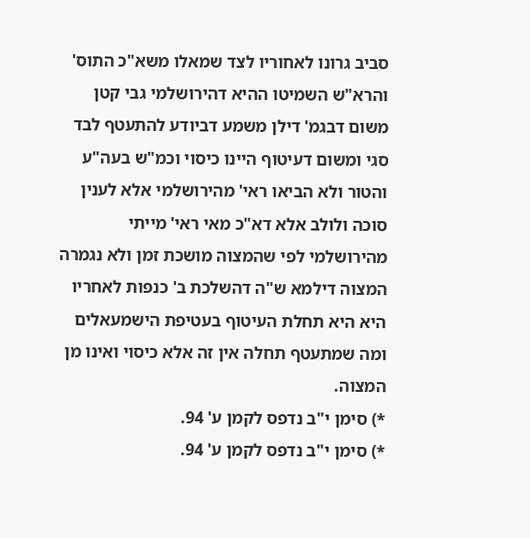סביב גרונו לאחוריו לצד שמאלו משא"כ התוס' והרא"ש השמיטו ההיא דהירושלמי גבי קטן משום דבגמ' דילן משמע דביודע להתעטף לבד סגי ומשום דעיטוף היינו כיסוי וכמ"ש בעה"ע והטור ולא הביאו ראי' מהירושלמי אלא לענין סוכה ולולב אלא דא"כ מאי ראי' מייתי מהירושלמי לפי שהמצוה מושכת זמן ולא נגמרה המצוה דילמא ש"ה דהשלכת ב' כנפות לאחריו היא היא תחלת העיטוף בעטיפת הישמעאלים ומה שמתעטף תחלה אין זה אלא כיסוי ואינו מן המצוה.
*) סימן י"ב נדפס לקמן ע' 94.
*) סימן י"ב נדפס לקמן ע' 94.